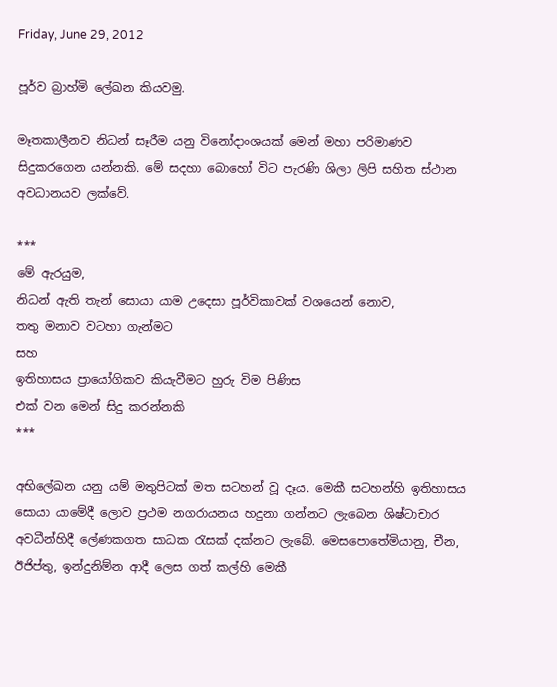Friday, June 29, 2012

පූර්ව බ්‍රාහ්මි ලේඛන කියවමු.

මෑතකාලීනව නිධන් සෑරීම යනු විනෝදාංශයක් මෙන් මහා පරිමාණව සිදුකරගෙන යන්නකි. මේ සදහා බොහෝ විට පැරණි ශිලා ලිපි සහිත ස්ථාන අවධානයව ලක්වේ.

***
මේ ඇරයුම,
නිධන් ඇති තැන් සොයා යාම උදෙසා පූර්විකාවක් වශයෙන් නොව,
තතු මනාව වටහා ගැන්මට
සහ
ඉතිහාසය ප්‍රායෝගිකව කියැවීමට හුරු විම පිණිස
එක් වන මෙන් සිදු කරන්නකි
***

අභිලේඛන යනු යම් මතුපිටක් මත සටහන් වූ දෑය. මෙකී සටහන්හි ඉතිහාසය සොයා යාමේදී ලොව ප්‍රථම නගරායනය හදුනා ගන්නට ලැබෙන ශිෂ්ටාචාර අවධීන්හිදී ලේණකගත සාධක රැසක් දක්නට ලැබේ. මෙසපොතේමියානු, චීන, ඊජිප්තු, ඉන්දුනිම්න ආදී ලෙස ගත් කල්හි මෙකී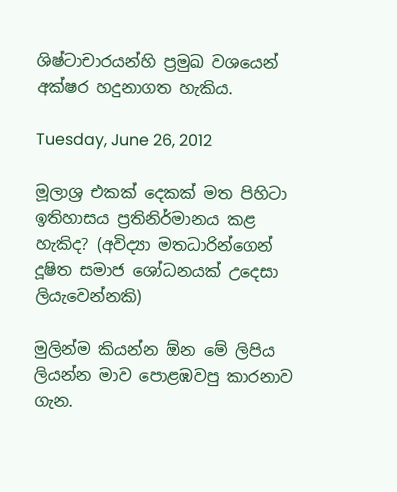ශිෂ්ටාචාරයන්හි ප්‍රමුඛ වශයෙන් අක්ෂර හදුනාගත හැකිය.

Tuesday, June 26, 2012

මූලාශ්‍ර එකක් දෙකක් මත පිහිටා ඉතිහාසය ‍ප්‍රතිනිර්මානය කළ හැකිද? (අවිද්‍යා මතධාරින්ගෙන් දූෂිත සමාජ ශෝධනයක් උදෙසා ලියැවෙන්නකි)

මුලින්ම කියන්න ඕන මේ ලිපිය ලියන්න මාව පොළඹවපු කාරනාව ගැන.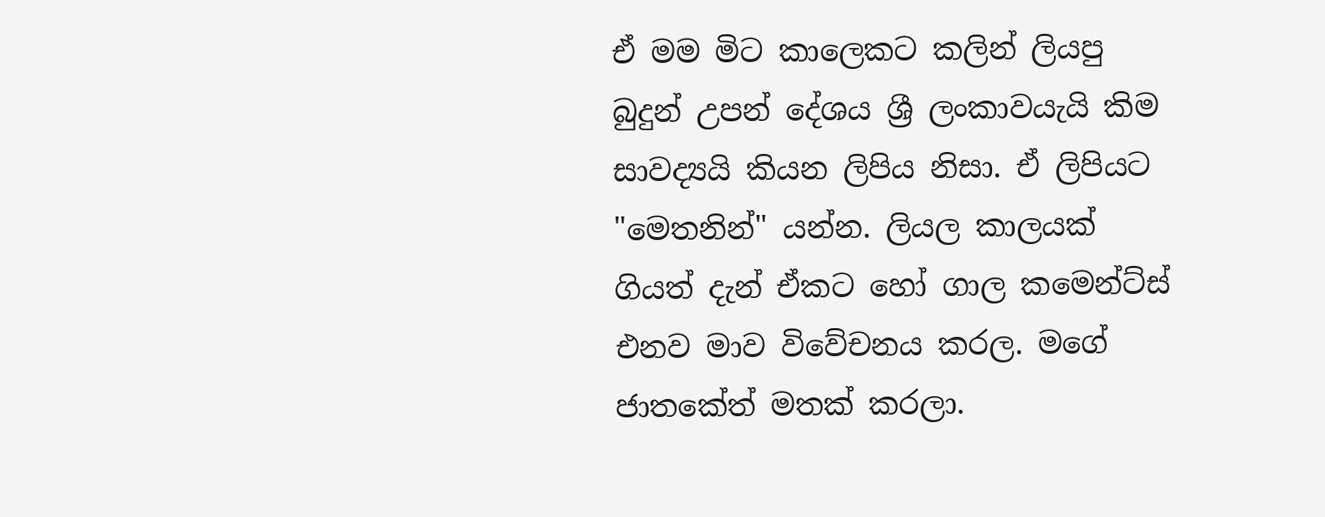ඒ මම මිට කාලෙකට කලින් ලියපු බුදුන් උපන් දේශය ශ්‍රී ලංකාවයැයි කිම සාවද්‍යයි කියන ලිපිය නිසා. ඒ ලිපියට "මෙතනින්" යන්න. ලියල කාලයක් ගියත් දැන් ඒකට හෝ ගාල කමෙන්ට්ස් එනව මාව විවේචනය කරල. මගේ ජාතකේත් මතක් කරලා.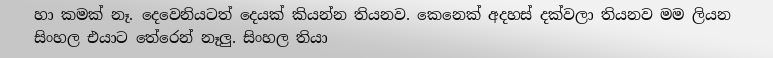හා කමක් නෑ. දෙවෙනියටත් දෙයක් කියන්න තියනව. කෙනෙක් අදහස් දක්වලා තියනව මම ලියන සිංහල එයාට තේරෙන් නෑලු. සිංහල තියා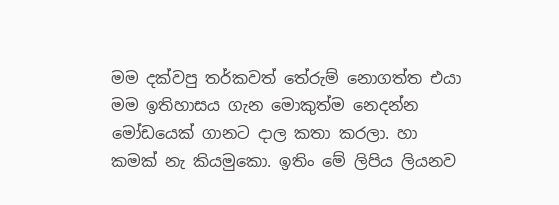මම දක්වපු තර්කවත් තේරුම් නොගත්ත එයා මම ඉතිහාසය ගැන මොකුත්ම නෙදන්න මෝඩයෙක් ගානට දාල කතා කරලා. හා කමක් නැ කියමුකො. ඉතිං මේ ලිපිය ලියනව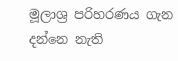මූලාශ්‍ර පරිහරණය ගැන දන්නෙ නැති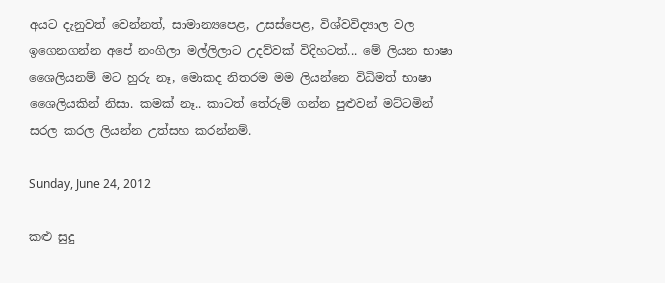අයට දැනුවත් වෙන්නත්, සාමාන්‍යපෙළ, උසස්පෙළ, විශ්වවිද්‍යාල වල ඉගෙනගන්න අපේ නංගිලා මල්ලිලාට උදව්වක් විදිහටත්... මේ ලියන භාෂා ශෛලියනම් මට හුරු නෑ, මොකද නිතරම මම ලියන්නෙ විධිමත් භාෂා ශෛලියකින් නිසා. කමක් නෑ.. කාටත් තේරුම් ගන්න පුළුවන් මට්ටමින් සරල කරල ලියන්න උත්සහ කරන්නම්.

Sunday, June 24, 2012

කළු සුදු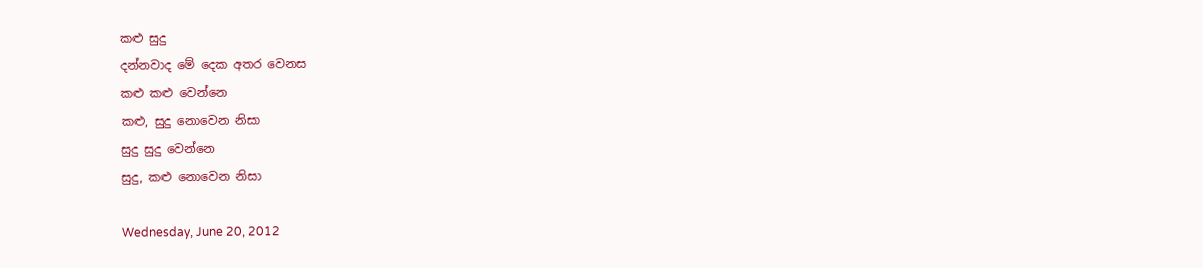කළු සුදු
දන්නවාද මේ දෙක අතර වෙනස
කළු කළු වෙන්නෙ
කළු, සුදු නොවෙන නිසා
සුදු සුදු වෙන්නෙ
සුදු, කළු නොවෙන නිසා

Wednesday, June 20, 2012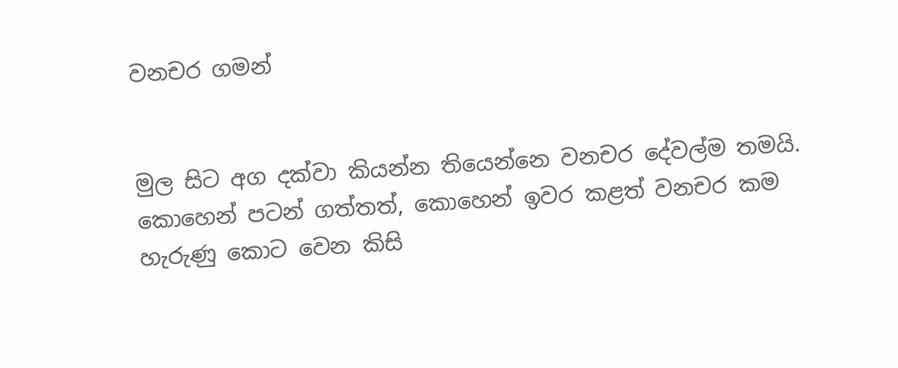වනචර ගමන්


මුල සිට අග දක්වා කියන්න තියෙන්නෙ වනචර දේවල්ම තමයි. කොහෙන් පටන් ගත්තත්, කොහෙන් ඉවර කළත් වනචර කම හැරුණු කොට වෙන කිසි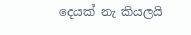දෙයක් නැ කියලයි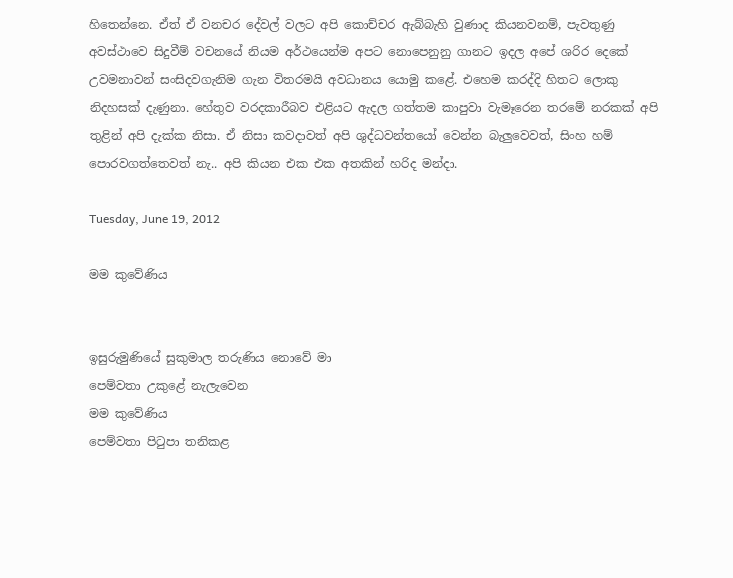හිතෙන්නෙ. ඒත් ඒ වනචර දේවල් වලට අපි කොච්චර ඇබ්බැහි වුණාද කියනවනම්, පැවතුණු අවස්ථාවෙ සිදුවීම් වචනයේ නියම අර්ථයෙන්ම අපට නොපෙනුනු ගානට ඉදල අපේ ශරිර දෙකේ උවමනාවන් සංසිදවගැනිම ගැන විතරමයි අවධානය යොමු කළේ. එහෙම කරද්දි හිතට ලොකු නිදහසක් දැණුනා. හේතුව වරදකාරීබව එළියට ඇදල ගත්තම කාපුවා වැමෑරෙන තරමේ නරකක් අපි තුළින් අපි දැක්ක නිසා. ඒ නිසා කවදාවත් අපි ශුද්ධවන්තයෝ වෙන්න බැලුවෙවත්, සිංහ හම් පොරවගත්තෙවත් නැ.. අපි කියන එක එක අතකින් හරිද මන්දා.

Tuesday, June 19, 2012

මම කුවේණිය


ඉසුරුමුණියේ සුකුමාල තරුණිය නොවේ මා
පෙම්වතා උකු‍ළේ නැලැවෙන
මම කුවේණිය
පෙම්වතා පිටුපා තනිකළ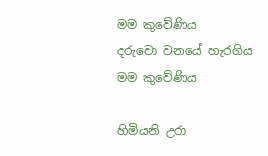මම කුවේණිය
දරුවො වනයේ හැරගිය
මම කුවේණිය

හිමියනි උරා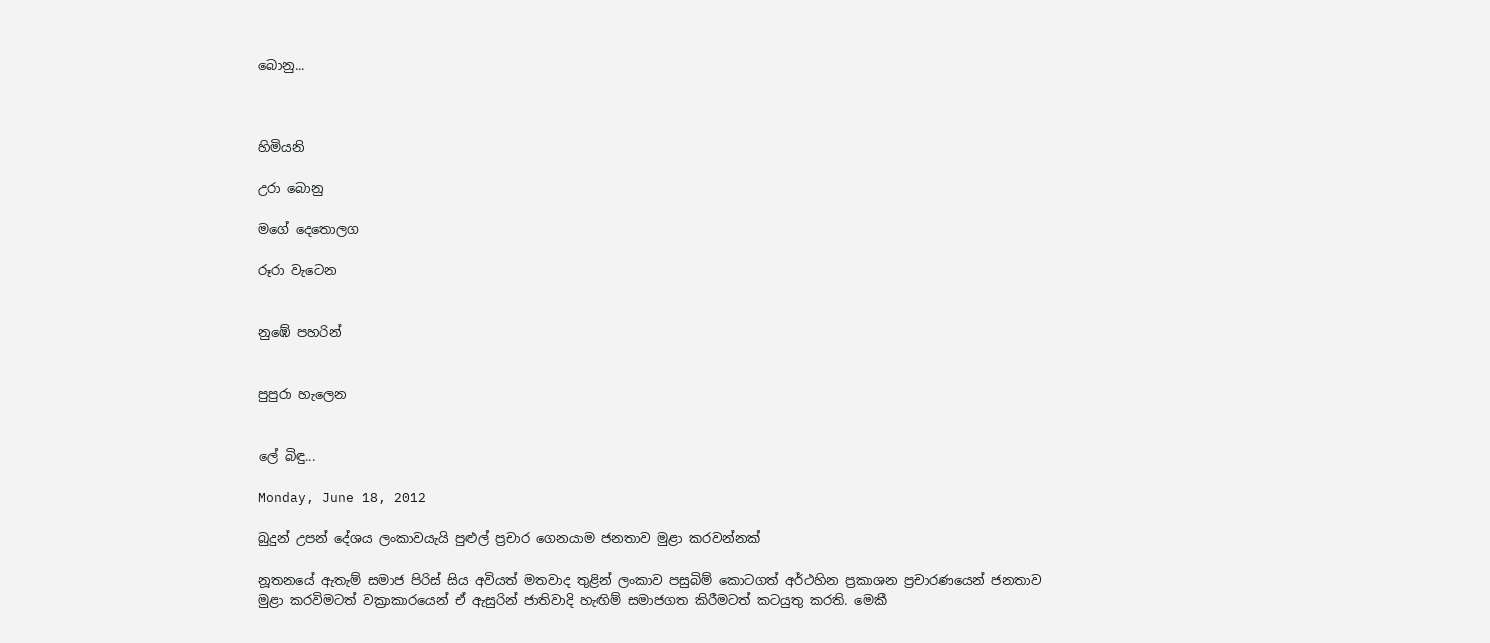බොනු...



හිමියනි

උරා බොනු

මගේ දෙතොලග

රූරා වැටෙන


නුඹේ පහරින්


පුපුරා හැලෙන


ලේ බිඳු...

Monday, June 18, 2012

බුදුන් උපන් දේශය ලංකාවයැයි පුළුල් ප්‍රචාර ගෙනයාම ජනතාව මුළා කරවන්නක්

නූතනයේ ඇතැම් සමාජ පිරිස් සිය අවියත් මතවාද තුළින් ලංකාව පසුබිම් කොටගත් අර්ථහින ප්‍රකාශන ප්‍රචාරණයෙන් ජනතාව මුළා කරවිමටත් වක්‍රාකාරයෙන් ඒ ඇසුරින් ජාතිවාදි හැඟිම් සමාජගත කිරීමටත් කටයුතු කරති. මෙකී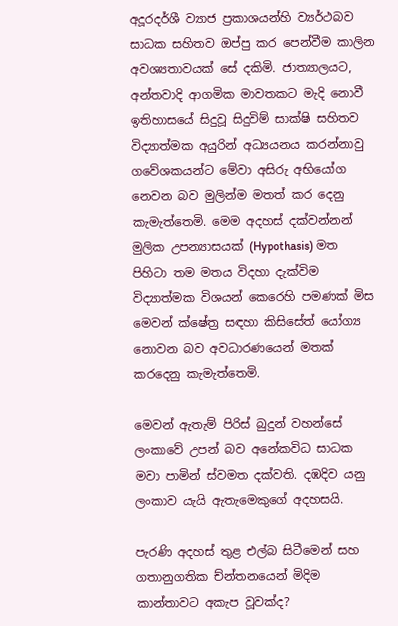අදූරදර්ශී ව්‍යාජ ප්‍රකාශයන්හි ව්‍යර්ථබව සාධක සහිතව ඔප්පු කර පෙන්වීම කාලින අවශ්‍යතාවයක් සේ දකිමි. ජාත්‍යාලයට, අන්තවාදි ආගමික මාවතකට මැදි නොවී ඉතිහාසයේ සිදුවූ සිදුවිම් සාක්ෂි සහිතව විද්‍යාත්මක අයුරින් අධ්‍යයනය කරන්නාවු ගවේශකයන්ට මේවා අසිරු අභියෝග නෙවන බව මුලින්ම මතත් කර දෙනු කැමැත්තෙමි. මෙම අදහස් දක්වන්නන් මුලික උපන්‍යාසයක් (Hypothasis) මත පිහිටා තම මතය විදහා දැක්විම විද්‍යාත්මක විශයන් කෙරෙහි පමණක් මිස මෙවන් ක්ෂේත්‍ර සඳහා කිසිසේත් යෝග්‍ය නොවන බව අවධාරණයෙන් මතක් කරදෙනු කැමැත්තෙමි.

මෙවන් ඇතැම් පිරිස් බුදුන් වහන්සේ ලංකාවේ උපන් බව අනේකවිධ සාධක මවා පාමින් ස්වමත දක්වති. දඹදිව යනු ලංකාව යැයි ඇතැමෙකුගේ අදහසයි.

පැරණි අදහස් තුළ එල්බ සිටීමෙන් සහ ගතානුගතික ච්න්තනයෙන් මිදිම කාන්තාවට අකැප වූවක්ද?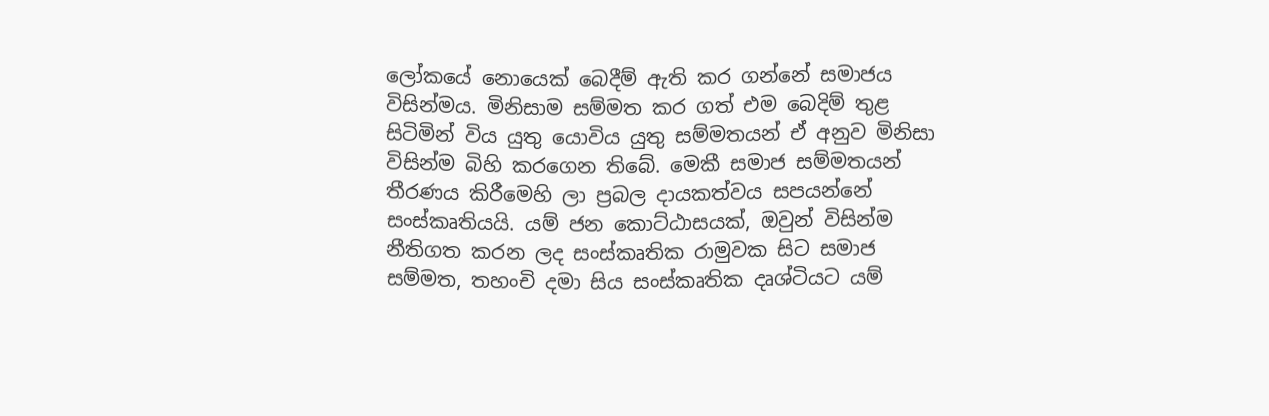ලෝකයේ නොයෙක් බෙදීම් ඇති කර ගන්නේ සමාජය විසින්මය. මිනිසාම සම්මත කර ගත් එම බෙදිම් තුළ සිටිමින් විය යුතු යොවිය යුතු සම්මතයන් ඒ අනුව මිනිසා විසින්ම බිහි කරගෙන තිබේ. මෙකී සමාජ සම්මතයන් තීරණය කිරීමෙහි ලා ප්‍රබල දායකත්වය සපයන්නේ සංස්කෘතියයි. යම් ජන කොට්ඨාසයක්, ඔවුන් විසින්ම නීතිගත කරන ලද සංස්කෘතික රාමුවක සිට සමාජ සම්මත, තහංචි දමා සිය සංස්කෘතික දෘශ්ටියට යම්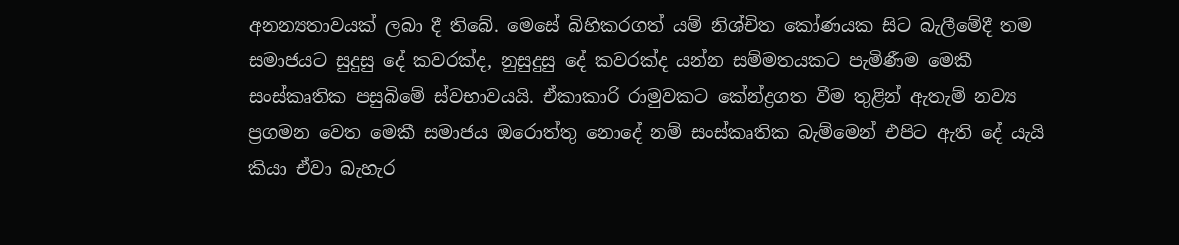අනන්‍යතාවයක් ලබා දී තිබේ. මෙසේ බිහිකරගත් යම් නිශ්චිත කෝණයක සිට බැලීමේදී තම සමාජයට සුදුසු දේ ‍කවරක්ද, නුසුදුසු දේ කවරක්ද යන්න සම්මතයකට පැමිණීම මෙකී සංස්කෘතික පසුබිමේ ස්වභාවයයි. ඒකාකාරි රාමුවකට කේන්ද්‍රගත වීම තුළින් ඇතැම් නව්‍ය ප්‍රගමන වෙත මෙකී සමාජය ඔරොත්තු නොදේ නම් සංස්කෘතික බැම්මෙන් එපිට ඇති දේ යැයි කියා ඒවා බැහැර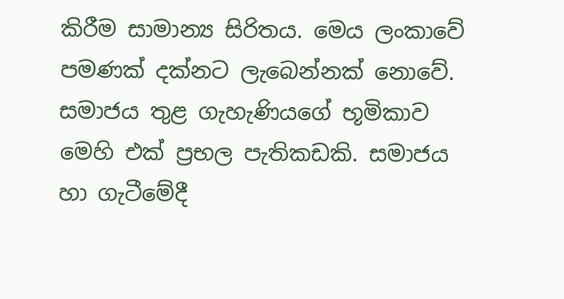කිරීම සාමාන්‍ය සිරිතය. මෙය ලංකාවේ පමණක් දක්නට ලැබෙන්නක් නොවේ. සමාජය තුළ ගැහැණියගේ භූමිකාව මෙහි එක් ප්‍රභල පැතිකඩකි. සමාජය හා ගැටීමේදී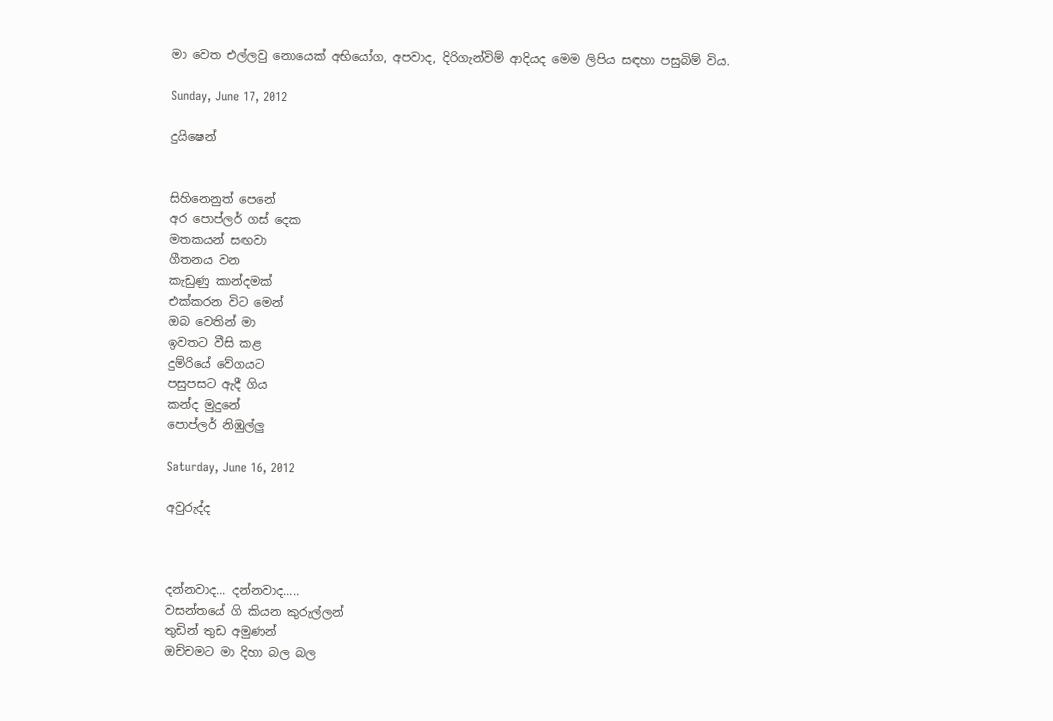මා වෙත එල්ලවු නොයෙක් අභියෝග, අපවාද, දිරිගැන්විම් ආදියද මෙම ලිපිය සඳහා පසුබිම් විය.

Sunday, June 17, 2012

දුයිෂෙන්


සිහිනෙනුත් පෙනේ
අර පොප්ලර් ගස් දෙක
මතකයන් සඟවා
ගීතනය වන
කැඩුණු කාන්දමක්
එක්කරන විට මෙන්
ඔබ වෙතින් මා
ඉවතට වීසි කළ
දුම්රියේ වේගයට
පසුපසට ඇදී ගිය
කන්ද මුදුනේ
පොප්ලර් නිඹුල්ලු

Saturday, June 16, 2012

අවුරුද්ද



දන්නවාද... දන්නවාද.....
වසන්තයේ ගි කියන කුරුල්ලන්
තුඩින් තුඩ අමුණන්
ඔච්චමට මා දිහා බල බල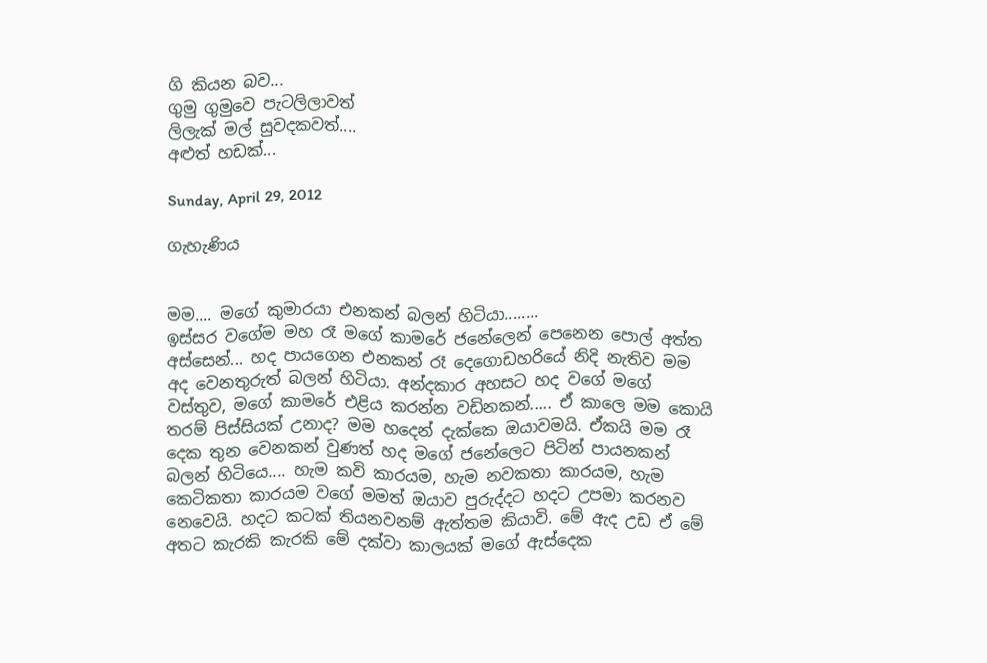ගි කියන බව...
ගුමු ගුමුවෙ පැටලිලාවත්
ලිලැක් මල් සුවදකවත්....
අළුත් හඩක්...

Sunday, April 29, 2012

ගැහැණිය


මම.... මගේ කුමාරයා එනකන් බලන් හිටියා........
ඉස්සර වගේම මහ රෑ මගේ කාමරේ ජනේලෙන් පෙනෙන පොල් අත්ත අස්සෙන්... හද පායගෙන එනකන් රෑ දෙගොඩහරියේ නිදි නැතිව මම අද වෙනතුරුත් බලන් හිටියා. අන්දකාර අහසට හද වගේ මගේ වස්තුව, මගේ කාමරේ එළිය කරන්න වඩිනකන්..... ඒ කාලෙ මම කොයි තරම් පිස්සියක් උනාද? මම හදෙන් දැක්කෙ ඔයාවමයි. ඒකයි මම රෑ දෙක තුන වෙනකන් වුණත් හද මගේ ජනේලෙට පිටින් පායනකන් බලන් හිටියෙ.... හැම කවි කාරයම, හැම නවකතා කාරයම, හැම කෙටිකතා කාරයම වගේ මමත් ඔයාව පුරුද්දට හදට උපමා කරනව නෙවෙයි. හදට කටක් තියනවනම් ඇත්තම කියාවි. මේ ඇද උඩ ඒ මේ අතට කැරකි කැරකි මේ දක්වා කාලයක් මගේ ඇස්දෙක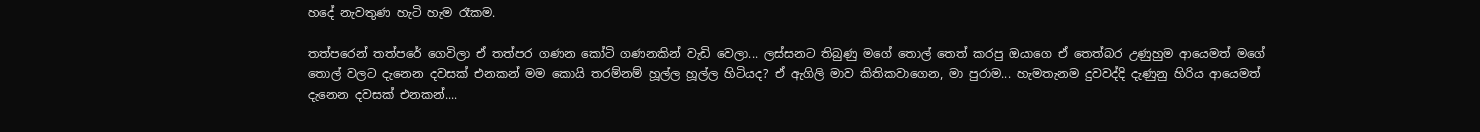හදේ නැවතුණ හැටි හැම රෑකම.

තත්පරෙන් තත්පරේ ගෙවිලා ඒ තත්පර ගණන කෝටි ගණනකින් වැඩි වෙලා... ලස්සනට තිබුණු මගේ තොල් තෙත් කරපු ඔයාගෙ ඒ තෙත්බර උණුහුම ආයෙමත් මගේ තොල් වලට දැනෙන දවසක් එනකන් මම කොයි තරම්නම් හූල්ල හූල්ල හිටියද? ඒ ඇගිලි මාව කිතිකවාගෙන, මා පුරාම... හැමතැනම දුවවද්දි දැණුනු හිරිය ආයෙමත් දැනෙන දවසක් එනකන්....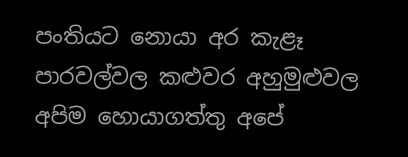පංතියට නොයා අර කැළෑ පාරවල්වල කළුවර අහුමුළුවල අපිම හොයාගත්තු අපේ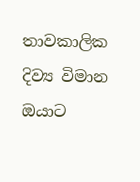තාවකාලික දිව්‍ය විමාන ඔයාට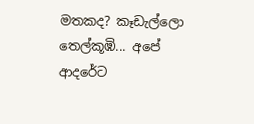මතකද? කෑඩැල්ලො තෙල්කූඹි... අපේ ආදරේට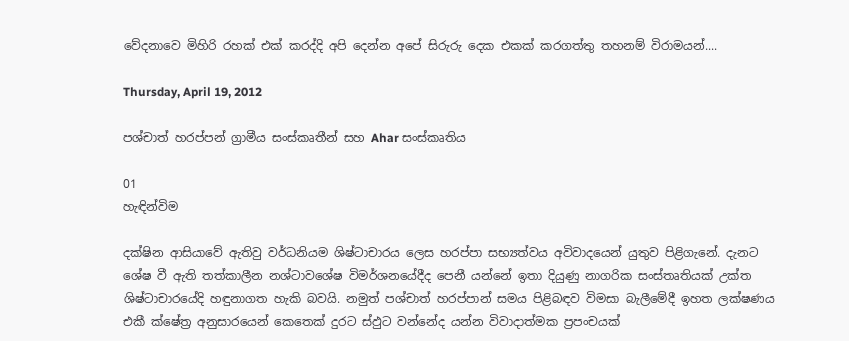වේදනාවෙ මිහිරි රහක් එක් කරද්දි අපි දෙන්න අපේ සිරුරු දෙක එකක් කරගත්තු තහනම් විරාමයන්....

Thursday, April 19, 2012

පශ්චාත් හරප්පන් ග්‍රාමීය සංස්කෘතීන් සහ Ahar සංස්කෘතිය

01
හැඳින්විම

දක්ෂින ආසියාවේ ඇතිවු වර්ධනියම ශිෂ්ටාචාරය ලෙස හරප්පා සභ්‍යත්වය අවිවාදයෙන් යුතුව පිළිගැනේ. දැනට ශේෂ වී ඇති තත්කාලීන නශ්ටාවශේෂ විමර්ශනයේදීද පෙනී යන්නේ ඉතා දියුණු නාගරික සංස්තෘතියක් උක්ත ශිෂ්ටාචාරයේදි හඳුනාගත හැකි බවයි. නමුත් පශ්චාත් හරප්පාන් සමය පිළිබඳව විමසා බැලීමේදී ඉහත ලක්ෂණය එකී ක්ෂේත්‍ර අනුසාරයෙන් කෙතෙක් දුරට ස්ඵුට වන්නේද යන්න විවාදාත්මක ප්‍රපංචයක්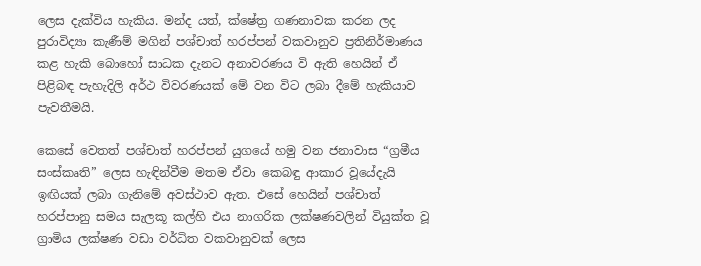ලෙස දැක්විය හැකිය. මන්ද යත්, ක්ෂේත්‍ර ගණනාවක කරන ලද පුරාවිද්‍යා කැණීම් මගින් පශ්චාත් හරප්පන් වකවානුව ප්‍රතිනිර්මාණය කළ හැකි බොහෝ සාධක දැනට අනාවරණය වි ඇති හෙයින් ඒ පිළිබඳ පැහැදිලි අර්ථ විවරණයක් මේ වන විට ලබා දීමේ හැකියාව පැවතීමයි.

කෙසේ වෙතත් පශ්චාත් හරප්පන් යුගයේ හමු වන ජනාවාස “ග්‍රමීය සංස්කෘති” ලෙස හැඳින්වීම මතම ඒවා කෙබඳු ආකාර වූයේදැයි ඉඟියක් ලබා ගැනිමේ අවස්ථාව ඇත. එසේ හෙයින් පශ්චාත් හරප්පානු සමය සැලකූ කල්හි එය නාගරික ලක්ෂණවලින් වියුක්ත වූ ග්‍රාමිය ලක්ෂණ වඩා වර්ධිත වකවානුවක් ලෙස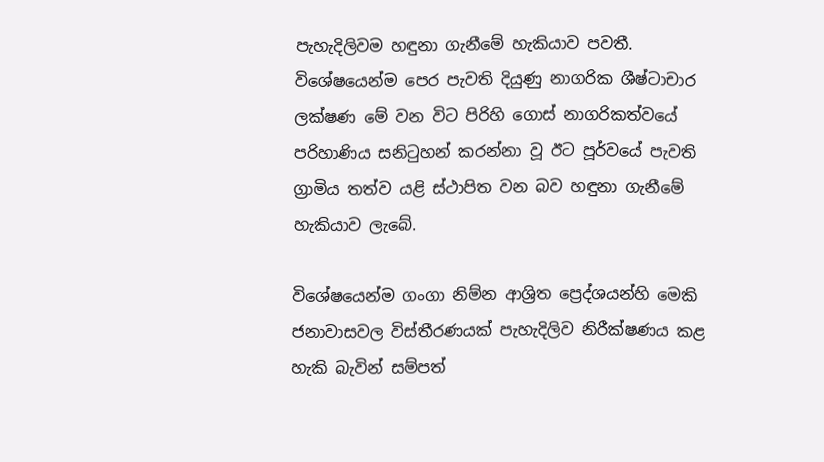පැහැදිලිවම හඳුනා ගැනීමේ හැකියාව පවතී. විශේෂයෙන්ම පෙර පැවති දියුණු නාගරික ශීෂ්ටාචාර ලක්ෂණ මේ වන විට පිරිහි ගොස් නාගරිකත්වයේ පරිහාණිය සනිටුහන් කරන්නා වූ ඊට පූර්වයේ පැවති ග්‍රාමිය තත්ව යළි ස්ථාපිත වන බව හඳුනා ගැනීමේ හැකියාව ලැබේ.

විශේෂයෙන්ම ගංගා නිම්න ආශ්‍රිත ප්‍රෙද්ශයන්හි මෙකි ජනාවාසවල විස්තීරණයක් පැහැදිලිව නිරීක්ෂණය කළ හැකි බැවින් සම්පත්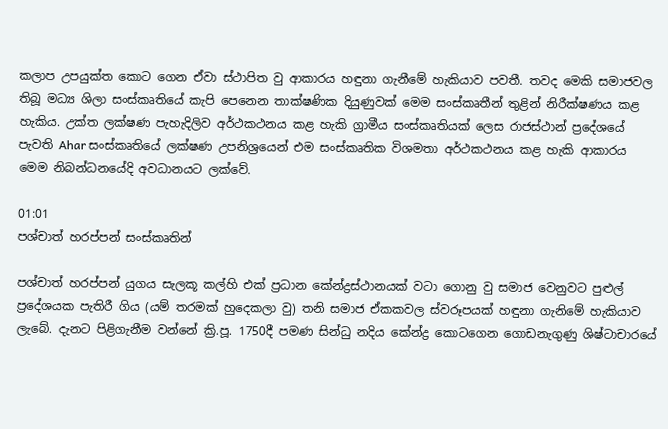කලාප උපයුක්ත කොට ගෙන ඒවා ස්ථාපිත වු ආකාරය හඳුනා ගැනීමේ හැකියාව පවතී. තවද මෙකි සමාජවල තිබූ මධ්‍ය ශිලා සංස්කෘතියේ කැපි පෙනෙන තාක්ෂණික දියුණුවක් මෙම සංස්කෘතීන් තුළින් නිරීක්ෂණය කළ හැකිය. උක්ත ලක්ෂණ පැහැදිලිව අර්ථකථනය කළ හැකි ග්‍රාමීය සංස්කෘතියක් ලෙස රාජස්ථාන් ප්‍රදේශයේ පැවති Ahar සංස්කෘතියේ ලක්ෂණ උපනිශ්‍රයෙන් එම සංස්කෘතික විශමතා අර්ථකථනය කළ හැකි ආකාරය මෙම නිබන්ධනයේදි අවධානයට ලක්වේ.

01:01
පශ්චාත් හරප්පන් සංස්කෘතින්

පශ්චාත් හරප්පන් යුගය සැලකූ කල්හි එක් ප්‍රධාන කේන්ද්‍රස්ථානයක් වටා ගොනු වු සමාජ වෙනුවට පුළුල් ප්‍රදේශයක පැතිරී ගිය (යම් තරමක් හුදෙකලා වු) තනි සමාජ ඒකකවල ස්වරූපයක් හඳුනා ගැනිමේ හැකියාව ලැබේ. දැනට පිළිගැනීම වන්නේ ක්‍රි.පූ. 1750දී පමණ සින්ධු නදිය කේන්ද්‍ර කොටගෙන ගොඩනැගුණු ශිෂ්ටාචාරයේ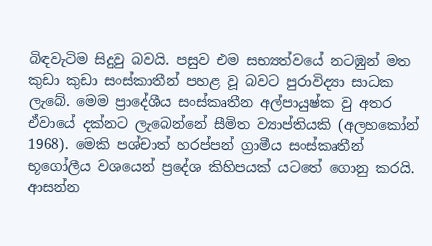බිඳවැටිම සිදුවු බවයි. පසුව එම සභ්‍යත්වයේ නටඹුන් මත කුඩා කුඩා සංස්කාතීන් පහළ වූ බවට පුරාවිද්‍යා සාධක ලැබේ. මෙම ප්‍රාදේශීය සංස්කෘතීන අල්පායුෂ්ක වු අතර ඒවායේ දක්නට ලැබෙන්නේ සීමිත ව්‍යාප්තියකි (අලහකෝන් 1968). මෙකි පශ්චාත් හරප්පන් ග්‍රාමීය සංස්කෘතීන් භූගෝලීය වශයෙන් ප්‍රදේශ කිහිපයක් යටතේ ගොනු කරයි.
ආසන්න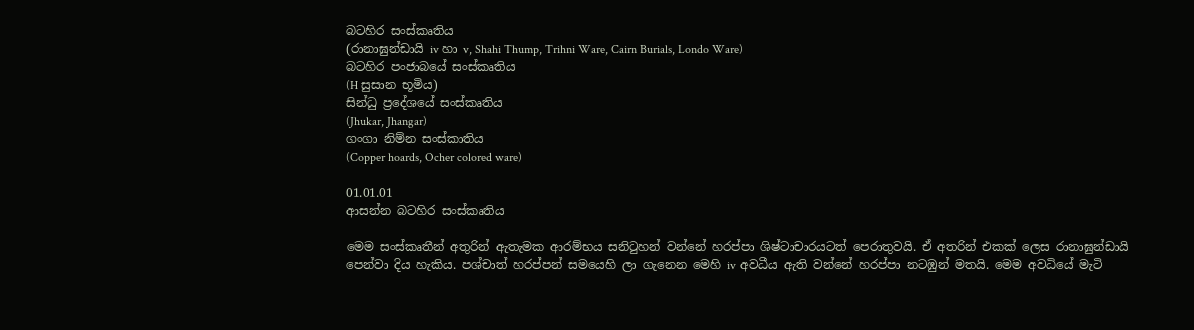බටහිර සංස්කෘතිය
(රානාඝුන්ඩායි iv හා v, Shahi Thump, Trihni Ware, Cairn Burials, Londo Ware)
බටහිර පංජාබයේ සංස්කෘතිය
(H සුසාන භූමිය)
සින්ධු ප්‍රදේශයේ සංස්කෘතිය
(Jhukar, Jhangar)
ගංගා නිම්න සංස්කාතිය
(Copper hoards, Ocher colored ware)

01.01.01
ආසන්න බටහිර සංස්කෘතිය

මෙම සංස්කෘතීන් අතුරින් ඇතැමක ආරම්භය සනිටුහන් වන්නේ හරප්පා ශිෂ්ටාචාරයටත් පෙරාතුවයි. ඒ අතරින් එකක් ලෙස රානාඝුන්ඩායි පෙන්වා දිය හැකිය. පශ්චාත් හරප්පන් සමයෙහි ලා ගැනෙන මෙහි iv අවධීය ඇති වන්නේ හරප්පා නටඹුන් මතයි. මෙම අවධියේ මැටි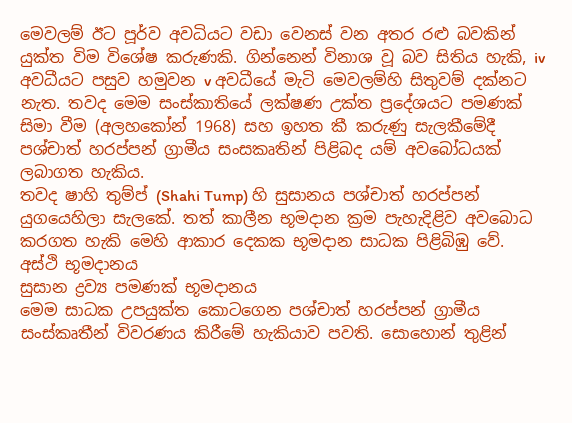මෙවලම් ඊට පූර්ව අවධියට වඩා වෙනස් වන අතර රළු බවකින් යුක්ත විම විශේෂ කරුණකි. ගින්නෙන් විනාශ වූ බව සිතිය හැකි, iv අවධීයට පසුව හමුවන v අවධීයේ මැටි මෙවලම්හි සිතුවම් දක්නට නැත. තවද මෙම සංස්කාතියේ ලක්ෂණ උක්ත ප්‍රදේශයට පමණක් සිමා වීම (අලහකෝන් 1968) සහ ඉහත කී කරුණු සැලකීමේදී පශ්චාත් හරප්පන් ග්‍රාමීය සංසකෘතින් පිළිබද යම් අවබෝධයක් ලබාගත හැකිය.
තවද ෂාහි තුම්ප් (Shahi Tump) හි සුසානය පශ්චාත් හරප්පන් යුගයෙහිලා සැලකේ. තත් කාලීන භූමදාන ක්‍රම පැහැදිළිව අවබොධ කරගත හැකි මෙහි ආකාර දෙකක භූමදාන සාධක පිළිබිඹු වේ.
අස්ථි භූමදානය
සුසාන ද්‍රව්‍ය පමණක් භූමදානය
මෙම සාධක උපයුක්ත කොටගෙන පශ්චාත් හරප්පන් ග්‍රාමීය සංස්කෘතීන් විවරණය කිරීමේ හැකියාව පවති. සොහොන් තුළින්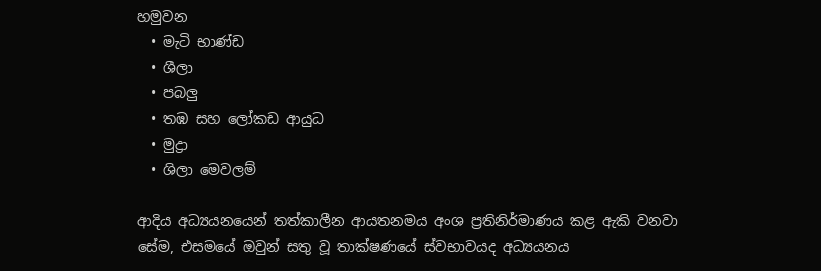හමුවන
  • මැටි භාණ්ඩ
  • ශීලා
  • පබලු
  • තඹ සහ ලෝකඩ ආයුධ
  • මුද්‍රා
  • ශිලා මෙවලම්

ආදිය අධ්‍යයනයෙන් තත්කාලීන ආයතනමය අංශ ප්‍රතිනිර්මාණය කළ ඇකි වනවා සේම, එසමයේ ඔවුන් සතු වූ තාක්ෂණයේ ස්වභාවයද අධ්‍යයනය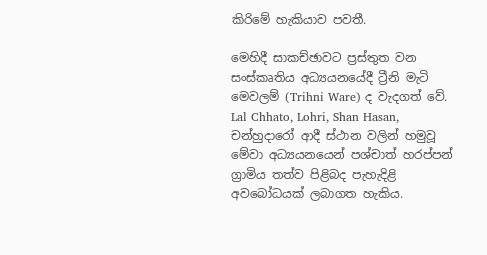කිරිමේ හැකියාව පවතී.

මෙහිදී සාකච්ඡාවට ප්‍රස්තුත වන සංස්කෘතිය අධ්‍යයනයේදී ට්‍රීනි මැටි මෙවලම් (Trihni Ware) ද වැදගත් වේ. Lal Chhato, Lohri, Shan Hasan, චන්හුදාරෝ ආදී ස්ථාන වලින් හමුවූ මේවා අධ්‍යයනයෙන් පශ්චාත් හරප්පන් ග්‍රාමිය තත්ව පිළිබද පැහැදිළි අවබෝධයක් ලබාගත හැකිය.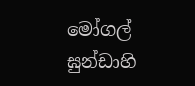මෝගල් ඝුන්ඩාහි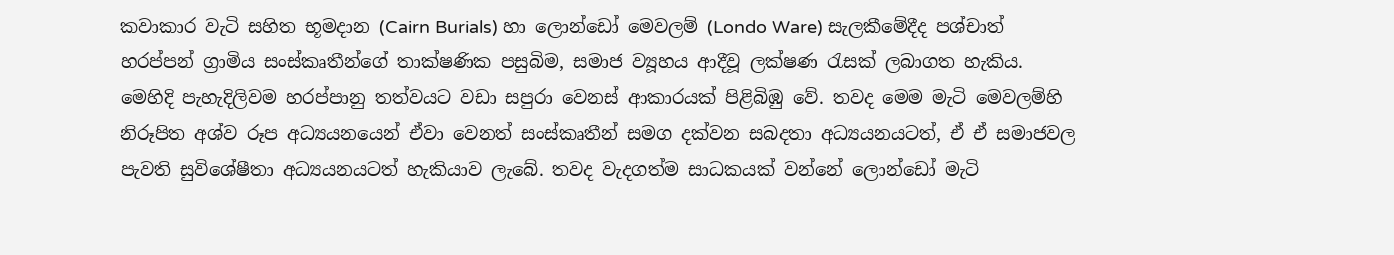කවාකාර වැටි සහිත භූමදාන (Cairn Burials) හා ලොන්ඩෝ මෙවලම් (Londo Ware) සැලකීමේදීද පශ්චාත් හරප්පන් ග්‍රාමිය සංස්කෘතීන්ගේ තාක්ෂණික පසුබිම, සමාජ ව්‍යූහය ආදීවූ ලක්ෂණ රැසක් ලබාගත හැකිය. මෙහිදි පැහැදිලිවම හරප්පානු තත්වයට වඩා සපුරා වෙනස් ආකාරයක් පිළිබිඹු වේ. තවද මෙම මැටි මෙවලම්හි නිරූපිත අශ්ව රූප අධ්‍යයනයෙන් ඒවා වෙනත් සංස්කෘතීන් සමග දක්වන සබදතා අධ්‍යයනයටත්, ඒ ඒ සමාජවල පැවති සුවිශේෂීතා අධ්‍යයනයටත් හැකියාව ලැබේ. තවද වැදගත්ම සාධකයක් වන්නේ ලොන්ඩෝ මැටි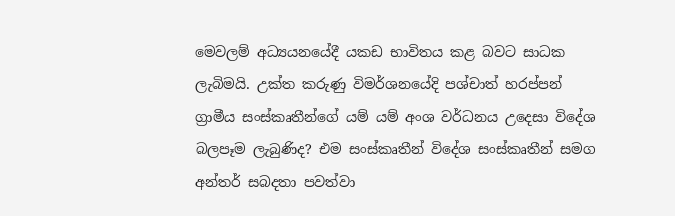මෙවලම් අධ්‍යයනයේදී යකඩ භාවිතය කළ බවට සාධක ලැබිමයි. උක්ත කරුණු විමර්ශනයේදි පශ්චාත් හරප්පන් ග්‍රාමීය සංස්කෘතීන්ගේ යම් යම් අංශ වර්ධනය උදෙසා විදේශ බලපෑම ලැබුණිද? එම සංස්කෘතීන් විදේශ සංස්කෘතීන් සමග අන්තර් සබදතා පවත්වා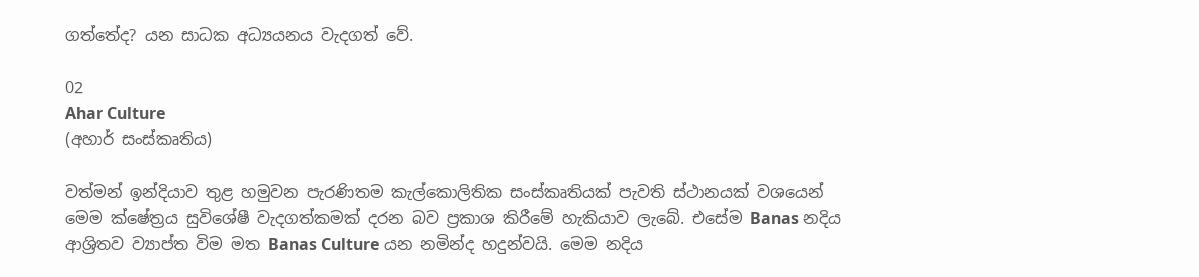ගත්තේද? යන සාධක අධ්‍යයනය වැදගත් වේ.

02
Ahar Culture
(අහාර් සංස්කෘතිය)

වත්මන් ඉන්දියාව තුළ හමුවන පැරණිතම කැල්කොලිතික සංස්කෘතියක් පැවති ස්ථානයක් වශයෙන් මෙම ක්ෂේත්‍රය සුවිශේෂී වැදගත්කමක් දරන බව ප්‍රකාශ කිරීමේ හැකියාව ලැබේ. එසේම Banas නදිය ආශ්‍රිතව ව්‍යාප්ත විම මත Banas Culture යන නමින්ද හදුන්වයි. මෙම නදිය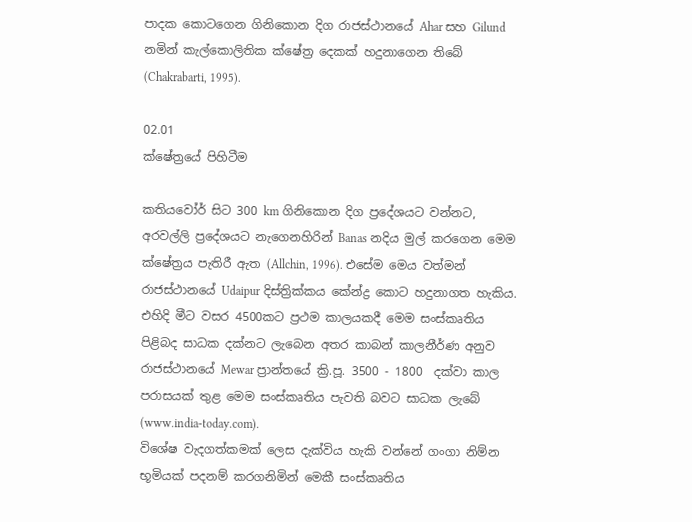පාදක කොටගෙන ගිනිකොන දිග රාජස්ථානයේ Ahar සහ Gilund නමින් කැල්කොලිතික ‍ක්ෂේත්‍ර දෙකක් හදුනාගෙන තිබේ (Chakrabarti, 1995).

02.01
ක්ෂේත්‍රයේ පිහිටීම

කතියවෝර් සිට 300 km ගිනිකොන දිග ප්‍රදේශයට වන්නට, අරවල්ලි ප්‍රදේශයට නැගෙනහිරින් Banas නදිය මුල් කරගෙන මෙම ක්ෂේත්‍රය පැතිරී ඇත (Allchin, 1996). එසේම මෙය වත්මන් රාජස්ථානයේ Udaipur දිස්ත්‍රික්කය කේන්ද්‍ර කොට හදුනාගත හැකිය. එහිදි මීට වසර 4500කට ප්‍රථම කාලයකදී මෙම සංස්කෘතිය පිළිබද සාධක දක්නට ලැබෙන අතර කාබන් කාලනීර්ණ අනුව රාජස්ථානයේ Mewar ප්‍රාන්තයේ ක්‍රි.පූ. 3500 - 1800  දක්වා කාල පරාසයක් තුළ මෙම සංස්කෘතිය පැවති බවට සාධක ලැබේ (www.india-today.com).
විශේෂ වැදගත්කමක් ලෙස දැක්විය හැකි වන්නේ ගංගා නිම්න භූමියක් පදනම් කරගනිමින් මෙකී සංස්කෘතිය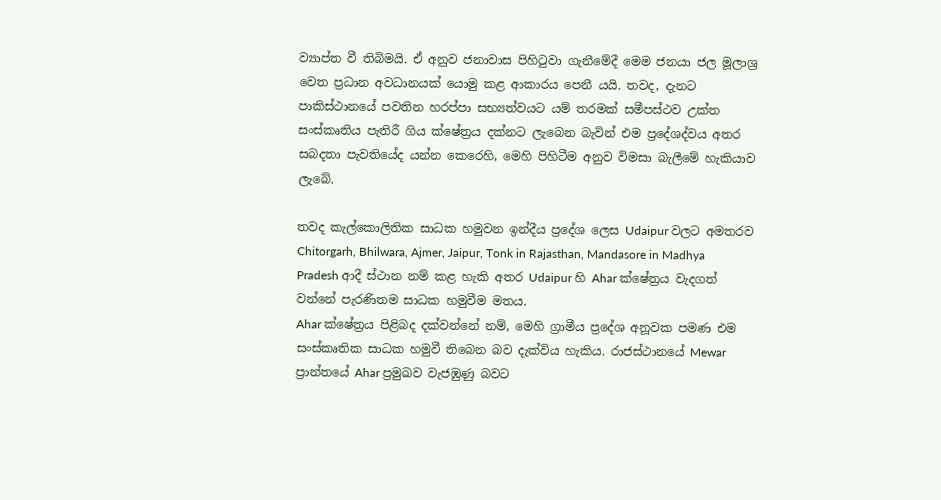ව්‍යාප්ත වී තිබිමයි. ඒ අනුව ජනාවාස පිහිටුවා ගැනීමේදී මෙම ජනයා ජල මූලාශ්‍ර වෙත ප්‍රධාන අවධානයක් යොමු කළ ආකාරය පෙනී යයි. තවද, දැනට පාකිස්ථානයේ පවතින හරප්පා සභ්‍යත්වයට යම් තරමක් සමීපස්ථව ‍උක්ත සංස්කෘතිය පැතිරී ගිය ක්ෂේත්‍රය දක්නට ලැබෙන බැවින් එම ප්‍රදේශද්වය අතර සබදතා පැවතියේද යන්න කෙරෙහි, මෙහි පිහිටීම අනුව විමසා බැලීමේ හැකියාව ලැබේ.

තවද කැල්කොලිතික සාධක හමුවන ඉන්දීය ප්‍රදේශ ලෙස Udaipur වලට අමතරව Chitorgarh, Bhilwara, Ajmer, Jaipur, Tonk in Rajasthan, Mandasore in Madhya Pradesh ආදී ස්ථාන නම් කළ හැකි අතර Udaipur හි Ahar ක්ෂේත්‍රය වැදගත් වන්නේ පැරණිතම සාධක හමුවීම මතය.
Ahar ක්ෂේත්‍රය පිළිබද දක්වන්නේ නම්, මෙහි ග්‍රාමීය ප්‍රදේශ අනූවක පමණ එම සංස්කෘතික සාධක හමුවී ති‍බෙන බව දැක්විය හැකිය. රාජස්ථානයේ Mewar ප්‍රාන්තයේ Ahar ප්‍රමුඛව වැජඹුණු බවට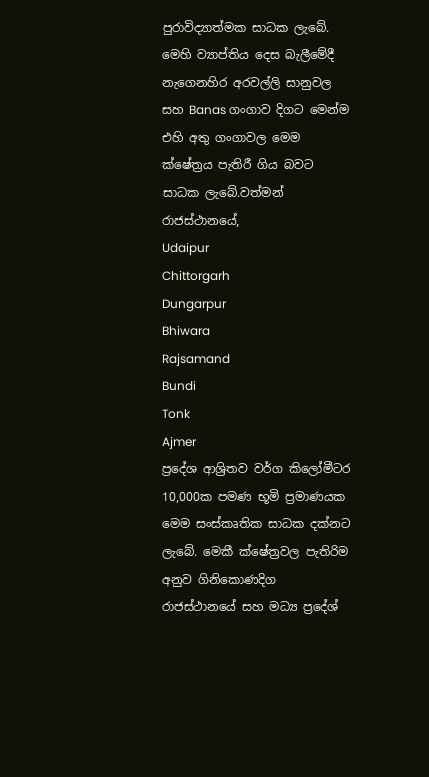පුරාවිද්‍යාත්මක සාධක ලැබේ. මෙහි ව්‍යාප්තිය දෙස බැලීමේදී නැගෙනහිර අරවල්ලි සානුවල සහ Banas ගංගාව දිගට මෙන්ම එහි අතු ගංගාවල මෙම ක්ෂේත්‍රය පැතිරී ගිය බවට සාධක ලැබේ.වත්මන් රාජස්ථානයේ,
Udaipur
Chittorgarh
Dungarpur
Bhiwara
Rajsamand
Bundi
Tonk
Ajmer
ප්‍රදේශ ආශ්‍රිතව වර්ග කිලෝමීටර 10,000ක පමණ භූමි ප්‍රමාණයක මෙම සංස්කෘතික සාධක දක්නට ලැබේ. මෙකී ක්ෂේත්‍රවල පැතිරිම අනුව ගිනිකොණදිග රාජස්ථානයේ සහ මධ්‍ය ප්‍රදේශ්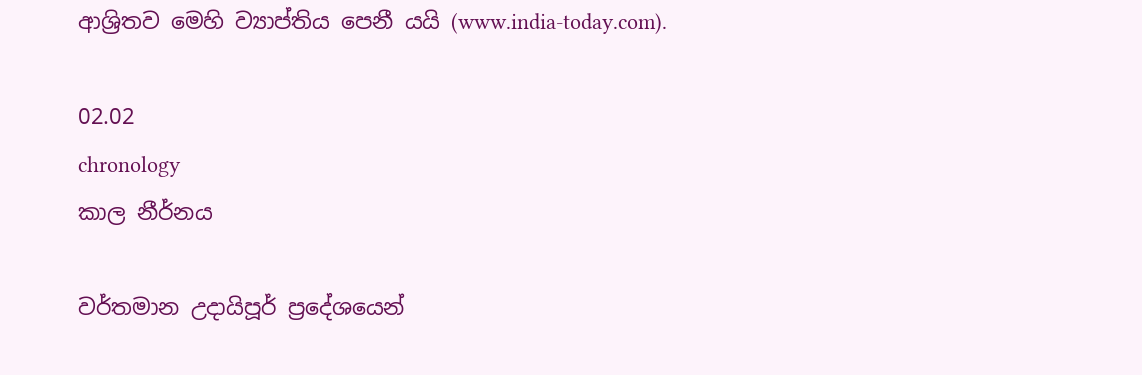ආශ්‍රිතව මෙහි ව්‍යාප්තිය පෙනී යයි (www.india-today.com).

02.02
chronology
කාල නීර්නය

වර්තමාන උදායිපූර් ප්‍රදේශයෙන්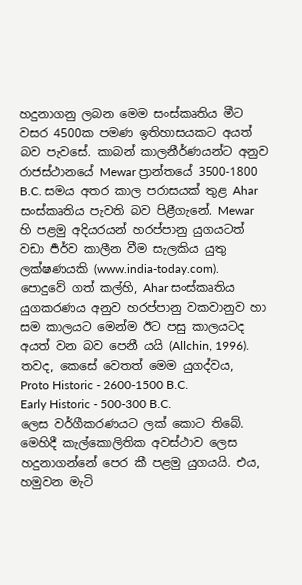හදුනාගනු ලබන මෙම සංස්කෘතිය මීට වසර 4500ක පමණ ඉතිහාසයකට අයත් බව පැවසේ. කාබන් කාලනීර්ණයන්ට අනුව රාජස්ථානයේ Mewar ප්‍රාන්තයේ 3500-1800 B.C. සමය අතර කාල පරාසයක් තුළ Ahar සංස්කෘතිය පැවති බව පිළීගැනේ. Mewar හි පළමු අදියරයන් හරප්පානු යුගයටත් වඩා ර්‍පර්ව කාලීන වීම සැලකිය යුතු ලක්ෂණයකි (www.india-today.com).
පොදුවේ ගත් කල්හි, Ahar සංස්කෘතිය යුගකරණය අනුව හරප්පානු වකවානුව හා සම කාලයට මෙන්ම ඊට පසු කාලයටද අයත් වන බව පෙනී යයි (Allchin, 1996). තවද, කෙසේ වෙතත් මෙම යුගද්වය,
Proto Historic - 2600-1500 B.C.
Early Historic - 500-300 B.C.
ලෙස වර්ගීකරණයට ලක් කොට තිබේ. මෙහිදී කැල්කොලිතික අවස්ථාව ලෙස හදුනාගන්නේ පෙර කී පළමු යුගයයි. එය, හමුවන මැටි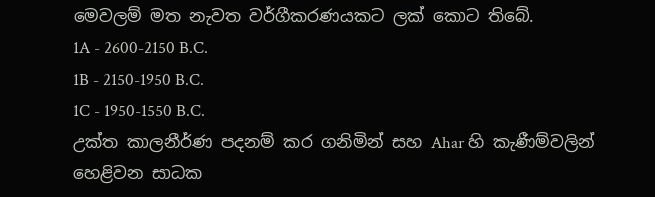මෙවලම් මත නැවත වර්ගීකරණයකට ලක් කොට තිබේ.
1A - 2600-2150 B.C.
1B - 2150-1950 B.C.
1C - 1950-1550 B.C.
උක්ත කාලනීර්ණ පදනම් කර ගනිමින් සහ Ahar හි කැණීම්වලින් හෙළිවන සාධක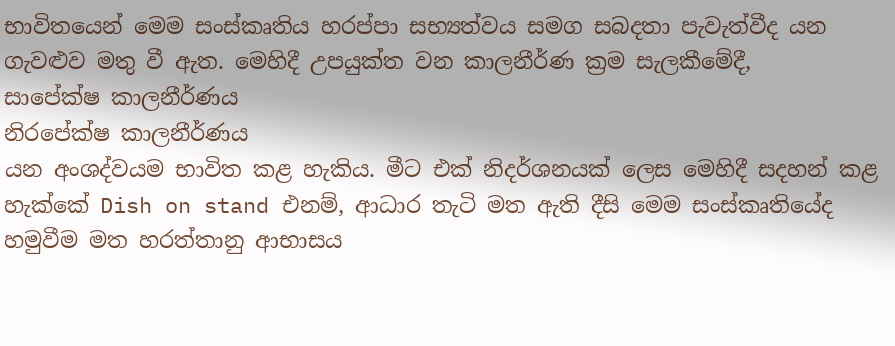භාවිතයෙන් මෙම සංස්කෘතිය හරප්පා සභ්‍යත්වය සමග සබදතා පැවැත්වීද යන ගැවළුව මතු වී ඇත. මෙහිදී උපයුක්ත වන කාලනීර්ණ ක්‍රම සැලකීමේදී,
සාපේක්ෂ කාලනීර්ණය
නිරපේක්ෂ කාලනීර්ණය
යන අංශද්වයම භාවිත කළ හැකිය. මීට එක් නිදර්ශනයක් ලෙස මෙහිදී සදහන් කළ හැක්කේ Dish on stand එනම්, ආධාර තැටි මත ඇති දීසි මෙම සංස්කෘතියේද හමුවීම මත හරත්තානු ආභාසය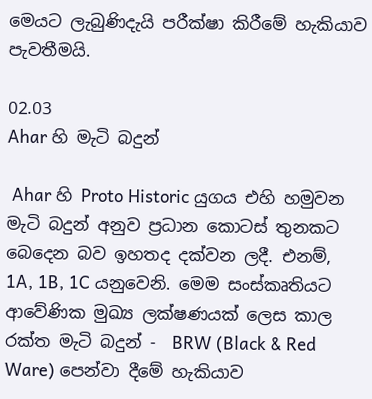මෙයට ලැබුණිදැයි පරීක්ෂා කිරීමේ හැකියාව පැවතීමයි.

02.03
Ahar හි මැටි බදුන්

 Ahar හි Proto Historic යුගය එහි හමුවන මැටි බදුන් අනුව ප්‍රධාන කොටස් තුනකට බෙදෙන බව ඉහතද දක්වන ලදී. එනම්, 1A, 1B, 1C යනුවෙනි. මෙම සංස්කෘතියට ආවේණික මුඛ්‍ය ලක්ෂණයක් ලෙස කාල රක්ත මැටි බදුන් -  BRW (Black & Red Ware) පෙන්වා දීමේ හැකියාව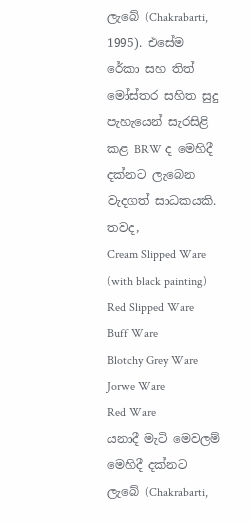ලැබේ (Chakrabarti, 1995). එසේම රේකා සහ තිත් මෝස්තර සහිත සුදු පැහැයෙන් සැරසිළි කළ BRW ද මෙහිදී දක්නට ලැබෙන වැදගත් සාධකයකි.
තවද,
Cream Slipped Ware (with black painting)
Red Slipped Ware
Buff Ware
Blotchy Grey Ware
Jorwe Ware
Red Ware
යනාදී මැටි මෙවලම් මෙහිදී දක්නට ලැබේ (Chakrabarti,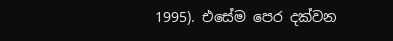1995). එසේම පෙර දක්වන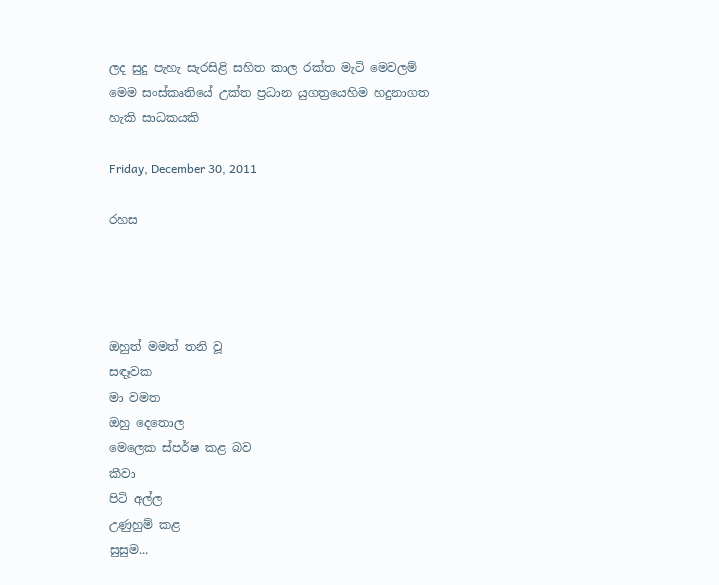ලද සුදු පැහැ සැරසිළි සහිත කාල රක්ත මැටි මෙවලම් මෙම සංස්කෘතියේ උක්ත ප්‍රධාන යුගත්‍රයෙහිම හදුනාගත හැකි සාධකයකි

Friday, December 30, 2011

රහස




ඔහුත් මමත් තනි වූ
සඳෑවක
මා වමත
ඔහු දෙතොල
මෙලෙක ස්පර්ෂ කළ බව
කීවා
පිටි අල්ල
උණුහුම් කළ
සුසුම...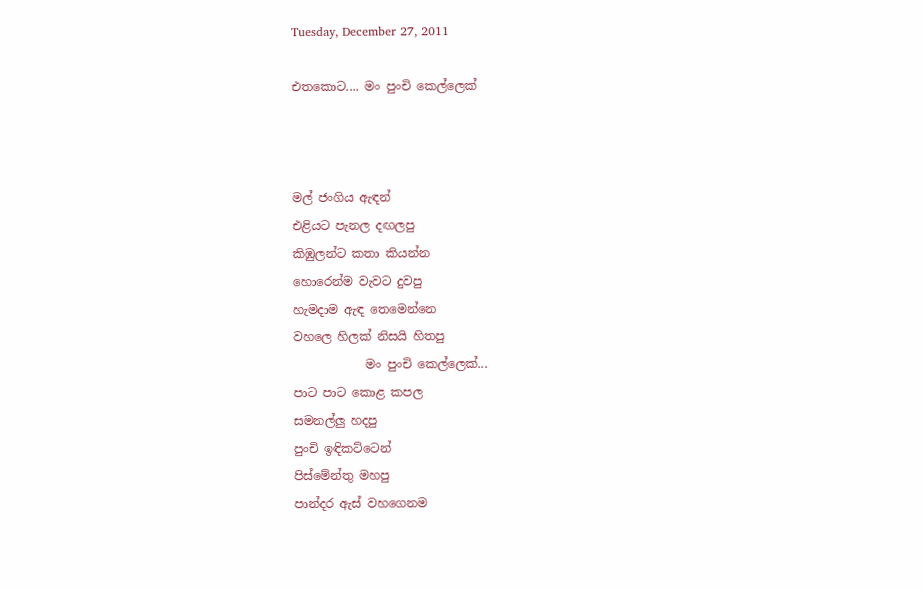Tuesday, December 27, 2011

එතකොට.... මං පුංචි කෙල්ලෙක්



මල් ජංගිය ඇඳන්
එළියට පැනල දඟලපු
කිඹුලන්ට කතා කියන්න
හොරෙන්ම වැවට දුවපු
හැමදාම ඇඳ තෙමෙන්නෙ
වහලෙ හිලක් නිසයි හිතපු
            මං පුංචි කෙල්ලෙක්...
පාට පාට කොළ කපල
සමනල්ලු හදපු
පුංචි ඉඳිකට්ටෙන්
පිස්මේන්තු මහපු
පාන්දර ඇස් වහගෙනම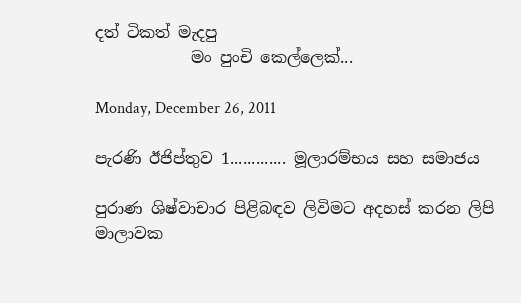දත් ටිකත් මැදපු
            මං පුංචි කෙල්ලෙක්...

Monday, December 26, 2011

පැරණි ඊජිප්තුව 1............. මූලාරම්භය සහ සමාජය

පුරාණ ශිෂ්වාචාර පිළිබඳව ලිවිමට අදහස් කරන ලිපි මාලාවක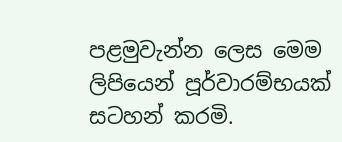පළමුවැන්න ලෙස මෙම ලිපියෙන් පූර්වාරම්භයක් සටහන් කරමි.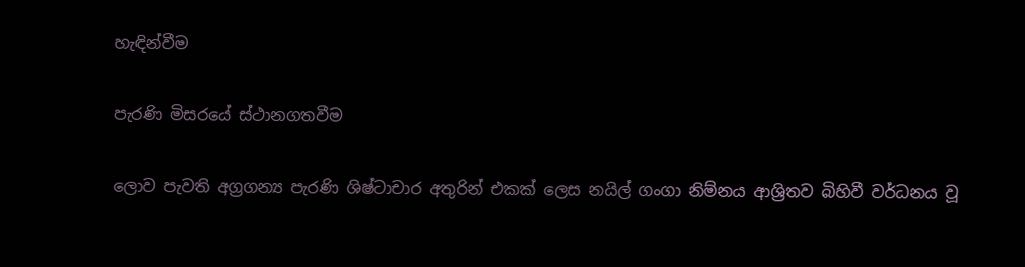හැඳින්වීම

පැරණි මිසරයේ ස්ථානගතවීම

ලොව පැවති අග්‍රගන්‍ය පැරණි ශිෂ්ටාචාර අතුරින් එකක් ලෙස නයිල් ගංගා නිම්නය ආශ්‍රිතව බිහිවී වර්ධනය වූ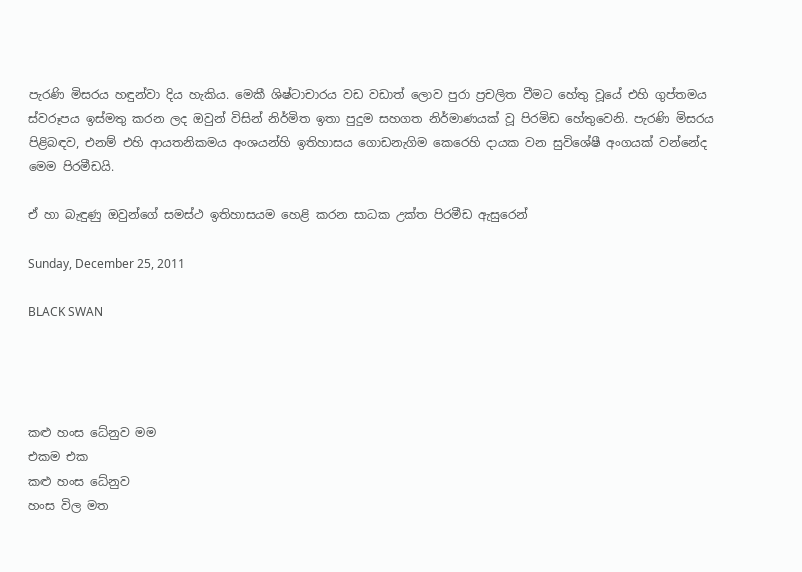පැරණි මිසරය හඳුන්වා දිය හැකිය. මෙකී ශිෂ්ටාචාරය වඩ වඩාත් ලොව පුරා ප්‍රචලිත වීමට හේතු වූයේ එහි ගුප්තමය ස්වරූපය ඉස්මතු කරන ලද ඔවුන් විසින් නිර්මිත ඉතා පුදුම සහගත නිර්මාණයක් වූ පිරමිඩ හේතුවෙනි. පැරණි මිසරය පිළිබඳව, එනම් එහි ආයතනිකමය අංශයන්හි ඉතිහාසය ගොඩනැගිම කෙරෙහි දායක වන සුවිශේෂී අංගයක් වන්නේද  මෙම පිරමීඩයි.

ඒ හා බැඳුණු ඔවුන්ගේ සමස්ථ ඉතිහාසයම හෙළි කරන සාධක උක්ත පිරමීඩ ඇසුරෙන්

Sunday, December 25, 2011

BLACK SWAN




කළු හංස ධේනුව මම
එකම එක
කළු හංස ධේනුව
හංස විල මත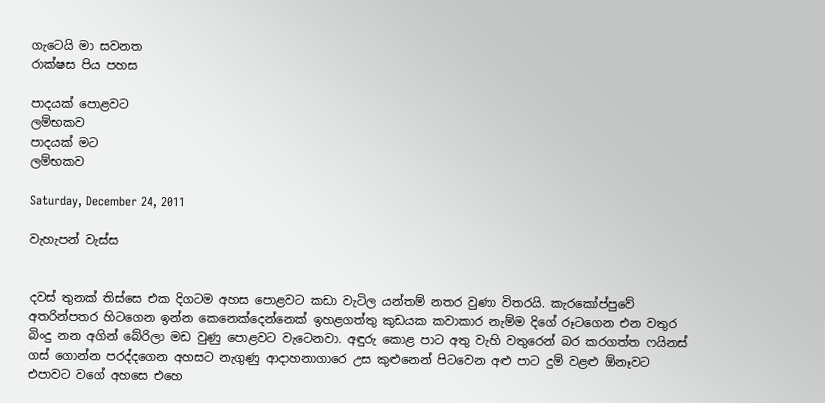ගැටෙයි මා සවනත
රාක්ෂස පිය පහස

පාදයක් පොළවට
ලම්භකව
පාදයක් මට
ලම්භකව

Saturday, December 24, 2011

වැහැපන් වැස්ස


දවස් තුනක් තිස්සෙ එක දිගටම අහස පොළවට කඩා වැටිල යන්තම් නතර වුණා විතරයි. කැරකෝප්පුවේ අතරින්පතර හිටගෙන ඉන්න කෙනෙක්දෙන්නෙක් ඉහළගත්තු කුඩයක කවාකාර නැම්ම දිගේ රූටගෙන එන වතුර බිංදු නන අගින් බේරිලා මඩ වුණු පොළවට වැටෙනවා. අඳුරු කොළ පාට අතු වැහි වතුරෙන් බර කරගත්ත ෆයිනස් ගස් ගොන්න පරද්දගෙන අහසට නැගුණු ආදාහනාගාරෙ උස කුළුනෙන් පිටවෙන අළු පාට දුම් වළළු ඕනෑවට එපාවට වගේ අහසෙ එහෙ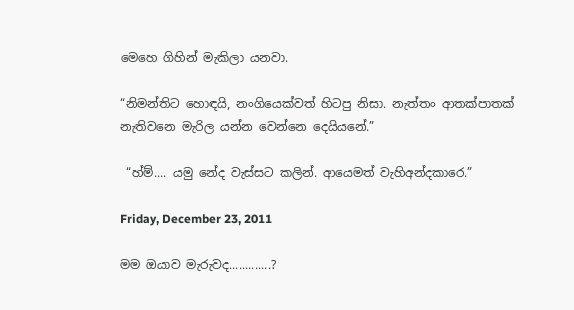මෙහෙ ගිහින් මැකිලා යනවා.

“නිමන්තිට හොඳයි, නංගියෙක්වත් හිටපු නිසා. නැත්තං ආතක්පාතක් නැතිවනෙ මැරිල යන්න වෙන්නෙ දෙයියනේ.”

 “හ්ම්.... යමු නේද වැස්සට කලින්. ආයෙමත් වැහිඅන්දකාරෙ.”

Friday, December 23, 2011

මම ඔයාව මැරුවද.............?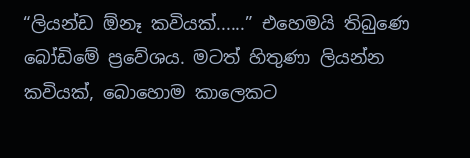“ලියන්ඩ ඕනෑ කවියක්......” එහෙමයි තිබුණෙ බෝඩිමේ ප්‍රවේශය. මටත් හිතුණා ලියන්න කවියක්, බොහොම කාලෙකට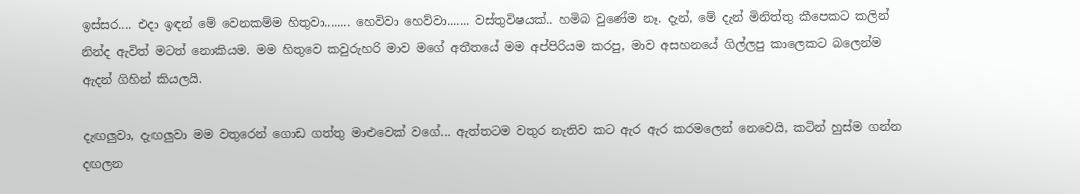ඉස්සර.... එදා ඉඳන් මේ වෙනකම්ම හිතුවා........ හෙවිවා හෙව්වා....... වස්තුවිෂයක්.. හමිබ වුණේම නෑ. දැන්, මේ දැන් මිනිත්තු කීපෙකට කලින් නින්ද ඇවිත් මටත් නොකියම. මම හිතුවෙ කවුරුහරි මාව මගේ අතීතයේ මම අප්පිරියම කරපු, මාව අසහනයේ ගිල්ලපු කාලෙකට බලෙන්ම ඇදන් ගිහින් කියලයි.

දැඟලුවා, දැඟලුවා මම වතුරෙන් ගොඩ ගත්තු මාළුවෙක් වගේ... ඇත්තටම වතුර නැතිව කට ඇර ඇර කරමලෙන් නෙවෙයි, කටින් හුස්ම ගන්න දඟලන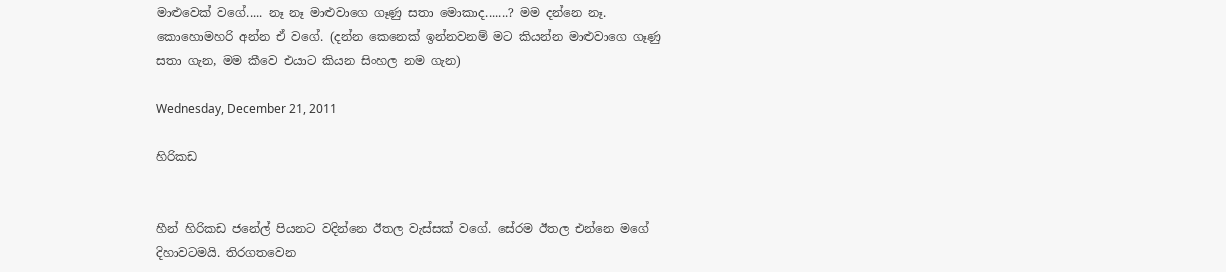මාළුවෙක් වගේ..... නෑ නෑ මාළුවාගෙ ගෑණු සතා මොකාද.......? මම දන්නෙ නෑ. කොහොමහරි අන්න ඒ වගේ. (දන්න කෙනෙක් ඉන්නවනම් මට කියන්න මාළුවාගෙ ගෑණු සතා ගැන, මම කීවෙ එයාට කියන සිංහල නම ගැන)

Wednesday, December 21, 2011

හිරිකඩ


හීන් හිරිකඩ ජනේල් පියනට වදින්නෙ ඊතල වැස්සක් වගේ. සේරම ඊතල එන්නෙ මගේ දිහාවටමයි. තිරගතවෙන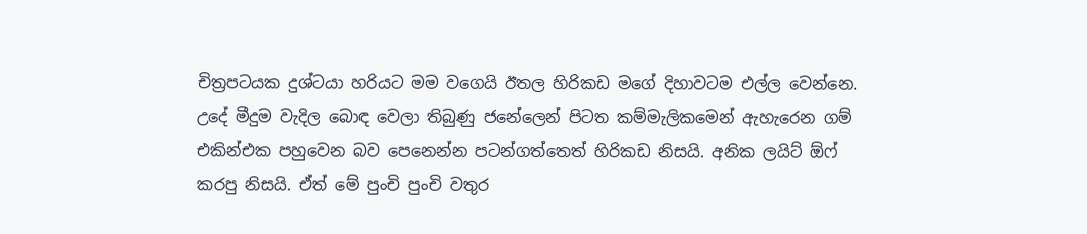චිත්‍රපටයක දුශ්ටයා හරියට මම වගෙයි ඊතල හිරිකඩ මගේ දිහාවටම එල්ල වෙන්නෙ. උදේ මීදුම වැදිල බොඳ වෙලා තිබුණු ජනේලෙන් පිටත කම්මැලිකමෙන් ඇහැරෙන ගම් එකින්එක පහුවෙන බව පෙනෙන්න පටන්ගත්තෙත් හිරිකඩ නිසයි. අනික ලයිට් ඕෆ් කරපු නිසයි. ඒත් මේ පුංචි පුංචි වතුර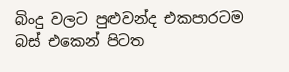බිංදු වලට පුළුවන්ද එකපාරටම බස් එකෙන් පිටත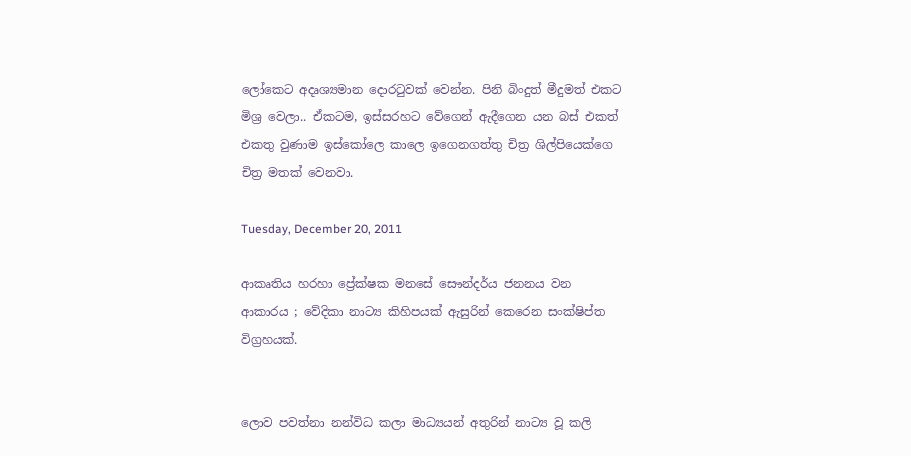ලෝකෙට අදෘශ්‍යමාන දොරටුවක් වෙන්න. පිනි බිංදුත් මීදුමත් එකට මිශ්‍ර වෙලා.. ඒකටම, ඉස්සරහට වේගෙන් ඇදීගෙන යන බස් එකත් එකතු වුණාම ඉස්කෝලෙ කාලෙ ඉගෙනගත්තු චිත්‍ර ශිල්පියෙක්ගෙ චිත්‍ර මතක් වෙනවා.

Tuesday, December 20, 2011

ආකෘතිය හරහා ප්‍රේක්ෂක මනසේ සෞන්දර්ය ජනනය වන ආකාරය ; වේදිකා නාට්‍ය කිහිපයක් ඇසුරින් කෙරෙන සංක්ෂිප්ත විග්‍රහයක්.


ලොව පවත්නා නන්විධ කලා මාධ්‍යයන් අතුරින් නාට්‍ය වූ කලි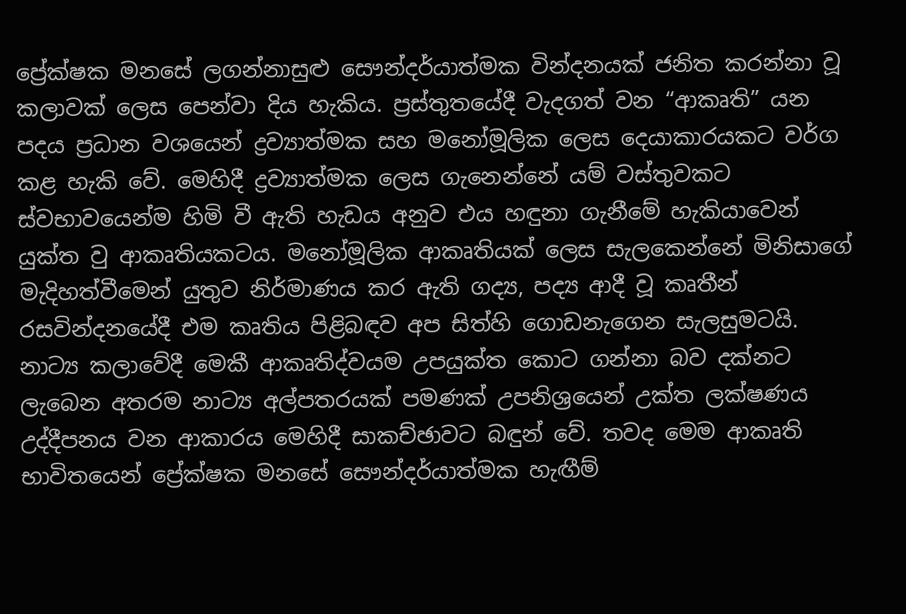ප්‍රේක්ෂක මනසේ ලගන්නාසුළු සෞන්දර්යාත්මක වින්දනයක් ජනිත කරන්නා වූ කලාවක් ලෙස පෙන්වා දිය හැකිය. ප්‍රස්තුතයේදී වැදගත් වන “ආකෘති” යන පදය ප්‍රධාන වශයෙන් ද්‍රව්‍යාත්මක සහ මනෝමූලික ලෙස දෙයාකාරයකට වර්ග කළ හැකි වේ. මෙහිදී ද්‍රව්‍යාත්මක ලෙස ගැනෙන්නේ යම් වස්තුවකට ස්වභාවයෙන්ම හිමි වී ඇති හැඩය අනුව එය හඳුනා ගැනීමේ හැකියාවෙන් යුක්ත වු ආකෘතියකටය. මනෝමූලික ආකෘතියක් ලෙස සැලකෙන්නේ මිනිසාගේ මැදිහත්වීමෙන් යුතුව නිර්මාණය කර ඇති ගද්‍ය, පද්‍ය ආදී වූ කෘතීන් රසවින්දනයේදී එම කෘතිය පිළිබඳව අප සිත්හි ගොඩනැගෙන සැලසුමටයි. නාට්‍ය කලාවේදී මෙකී ආකෘතිද්වයම උපයුක්ත කොට ගන්නා බව දක්නට ලැබෙන අතරම නාට්‍ය අල්පතරයක් පමණක් උපනිශ්‍රයෙන් උක්ත ලක්ෂණය උද්දීපනය වන ආකාරය මෙහිදී සාකච්ඡාවට බඳුන් වේ. තවද මෙම ආකෘති භාවිතයෙන් ප්‍රේක්ෂක මනසේ සෞන්දර්යාත්මක හැඟීම්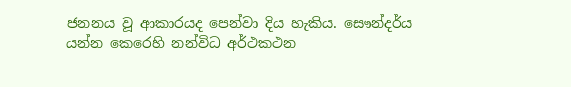ජනනය වූ ආකාරයද පෙන්වා දිය හැකිය. සෞන්දර්ය යන්න කෙරෙහි නන්විධ අර්ථකථන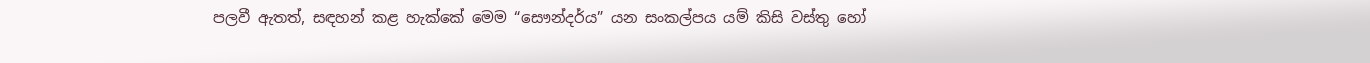පලවී ඇතත්, සඳහන් කළ හැක්කේ මෙම “සෞන්දර්ය” යන සංකල්පය යම් කිසි වස්තු හෝ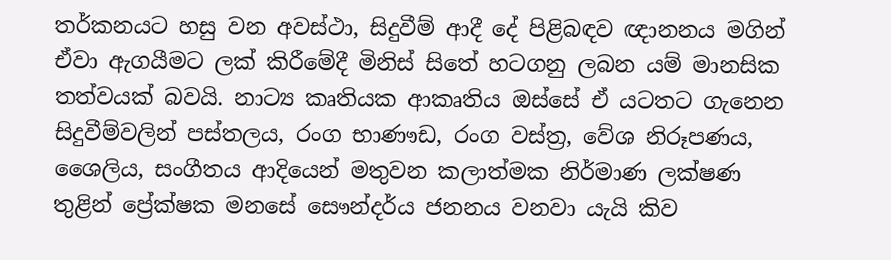තර්කනයට හසු වන අවස්ථා, සිදුවීම් ආදී දේ පිළිබඳව ඥානනය මගින් ඒවා ඇගයීමට ලක් කිරීමේදී මිනිස් සිතේ හටගනු ලබන යම් මානසික තත්වයක් බවයි. නාට්‍ය කෘතියක ආකෘතිය ඔස්සේ ඒ යටතට ගැනෙන සිදුවීම්වලින් පස්තලය, රංග භාණෟඩ, රංග වස්ත්‍ර, වේශ නිරූපණය, ශෛලිය, සංගීතය ආදියෙන් මතුවන කලාත්මක නිර්මාණ ලක්ෂණ තුළින් ප්‍රේක්ෂක මනසේ සෞන්දර්ය ජනනය වනවා යැයි කිව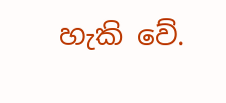හැකි වේ.